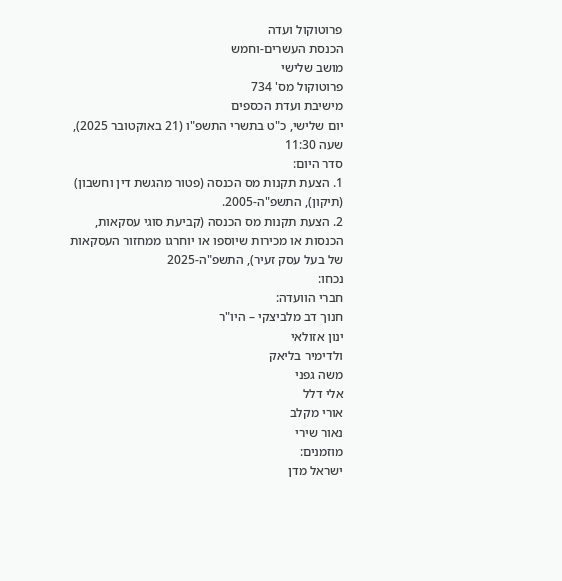פרוטוקול ועדה
הכנסת העשרים-וחמש
מושב שלישי
פרוטוקול מס' 734
מישיבת ועדת הכספים
יום שלישי, כ"ט בתשרי התשפ"ו (21 באוקטובר 2025), שעה 11:30
סדר היום:
1. הצעת תקנות מס הכנסה (פטור מהגשת דין וחשבון) (תיקון), התשפ"ה-2005.
2. הצעת תקנות מס הכנסה (קביעת סוגי עסקאות, הכנסות או מכירות שיוספו או יוחרגו ממחזור העסקאות של בעל עסק זעיר), התשפ"ה-2025
נכחו:
חברי הוועדה:
חנוך דב מלביצקי – היו"ר
ינון אזולאי
ולדימיר בליאק
משה גפני
אלי דלל
אורי מקלב
נאור שירי
מוזמנים:
ישראל מדן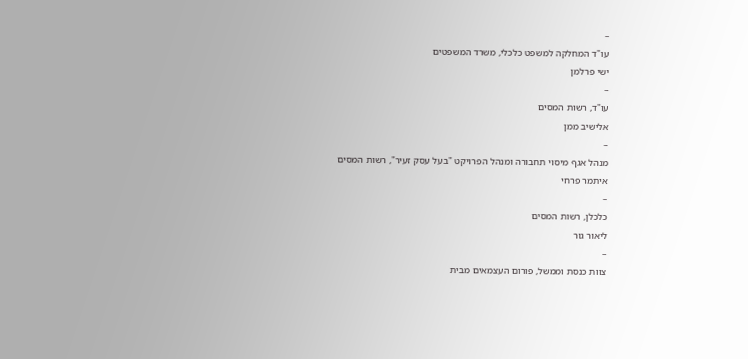–
עו"ד המחלקה למשפט כלכלי, משרד המשפטים
ישי פרלמן
–
עו"ד, רשות המסים
אלישיב ממן
–
מנהל אגף מיסוי תחבורה ומנהל הפרויקט "בעל עסק זעיר", רשות המסים
איתמר פרחי
–
כלכלן, רשות המסים
ליאור גור
–
צוות כנסת וממשל, פורום העצמאים מבית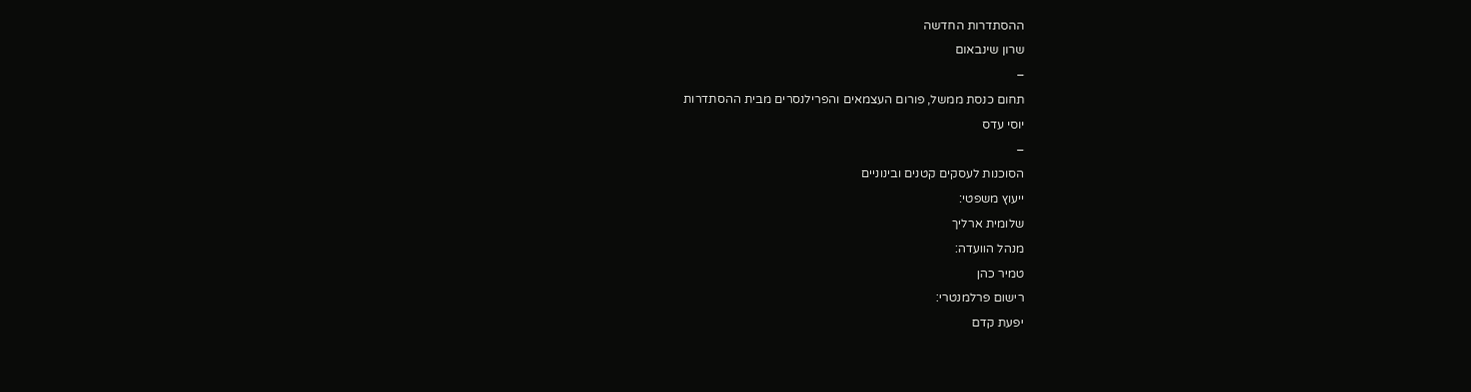ההסתדרות החדשה
שרון שינבאום
–
תחום כנסת ממשל, פורום העצמאים והפרילנסרים מבית ההסתדרות
יוסי עדס
–
הסוכנות לעסקים קטנים ובינוניים
ייעוץ משפטי:
שלומית ארליך
מנהל הוועדה:
טמיר כהן
רישום פרלמנטרי:
יפעת קדם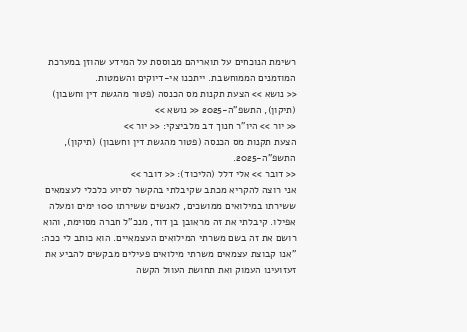רשימת הנוכחים על תואריהם מבוססת על המידע שהוזן במערכת המוזמנים הממוחשבת. ייתכנו אי-דיוקים והשמטות.
<< נושא >> הצעת תקנות מס הכנסה (פטור מהגשת דין וחשבון) (תיקון), התשפ"ה-2025 << נושא >>
<< יור >> היו"ר חנוך דב מלביצקי: << יור >>
הצעת תקנות מס הכנסה (פטור מהגשת דין וחשבון) (תיקון), התשפ"ה-2025.
<< דובר >> אלי דלל (הליכוד): << דובר >>
אני רוצה להקריא מכתב שקיבלתי בהקשר לסיוע כלכלי לעצמאים ששירתו במילואים ממושכים, לאנשים ששירתו 100 ימים ומעלה אפילו. קיבלתי את זה מראובן בן דוד, מנכ"ל חברה מסוימת, והוא רושם את זה בשם משרתי המילואים העצמאיים. הוא כותב לי ככה: "אנו קבוצת עצמאים משרתי מילואים פעילים מבקשים להביע את זעזועינו העמוק ואת תחושת העוול הקשה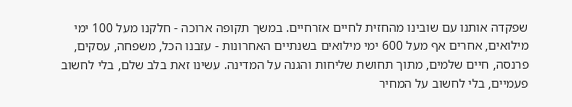שפקדה אותנו עם שובינו מהחזית לחיים אזרחיים. במשך תקופה ארוכה - חלקנו מעל 100 ימי מילואים, אחרים אף מעל 600 ימי מילואים בשנתיים האחרונות - עזבנו הכל, משפחה, עסקים, פרנסה, חיים שלמים, מתוך תחושת שליחות והגנה על המדינה. עשינו זאת בלב שלם, בלי לחשוב פעמיים, בלי לחשוב על המחיר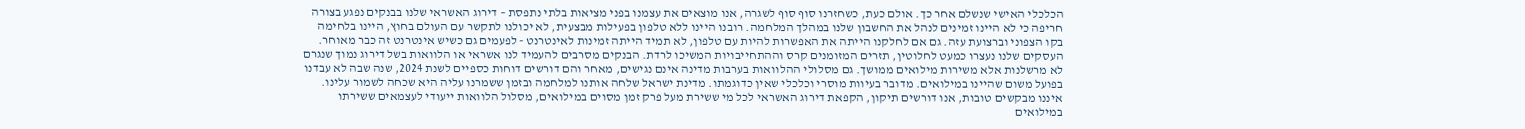הכלכלי האישי שנשלם אחר כך. אולם כעת, כשחזרנו סוף סוף לשגרה, אנו מוצאים את עצמנו בפני מציאות בלתי נתפסת – דירוג האשראי שלנו בבנקים נפגע בצורה חריפה כי לא היינו זמינים לנהל את החשבון שלנו במהלך המלחמה. רובנו היינו ללא טלפון בפעילות מבצעית, לא יכולנו לתקשר עם העולם בחוץ, היינו בלחימה בקו הצפוני וברצועת עזה. גם אם לחלקנו הייתה את האפשרות להיות עם טלפון, לא תמיד הייתה זמינות לאינטרנט - לפעמים גם כשיש אינטרנט זה כבר מאוחר. העסקים שלנו נעצרו כמעט לחלוטין, תזרים המזומנים קרס וההתחייבויות המשיכו לרדת. הבנקים מסרבים להעמיד לנו אשראי או הלוואות בשל דירוג נמוך שנגרם לא מרשלנות אלא משירות מילואים ממושך. גם מסלולי ההלוואות בערבות מדינה אינם נגישים, מאחר והם דורשים דוחות כספיים לשנת 2024, שנה שבה לא עבדנו בפועל משום שהיינו במילואים. מדובר בעיוות מוסרי וכלכלי שאין כדוגמתו. מדינת ישראל שלחה אותנו למלחמה ובזמן ששמרנו עליה היא שכחה לשמור עלינו. איננו מבקשים טובות, אנו דורשים תיקון, הקפאת דירוג האשראי לכל מי ששירת מעל פרק זמן מסוים במילואים, מסלול הלוואות ייעודי לעצמאים ששירתו במילואים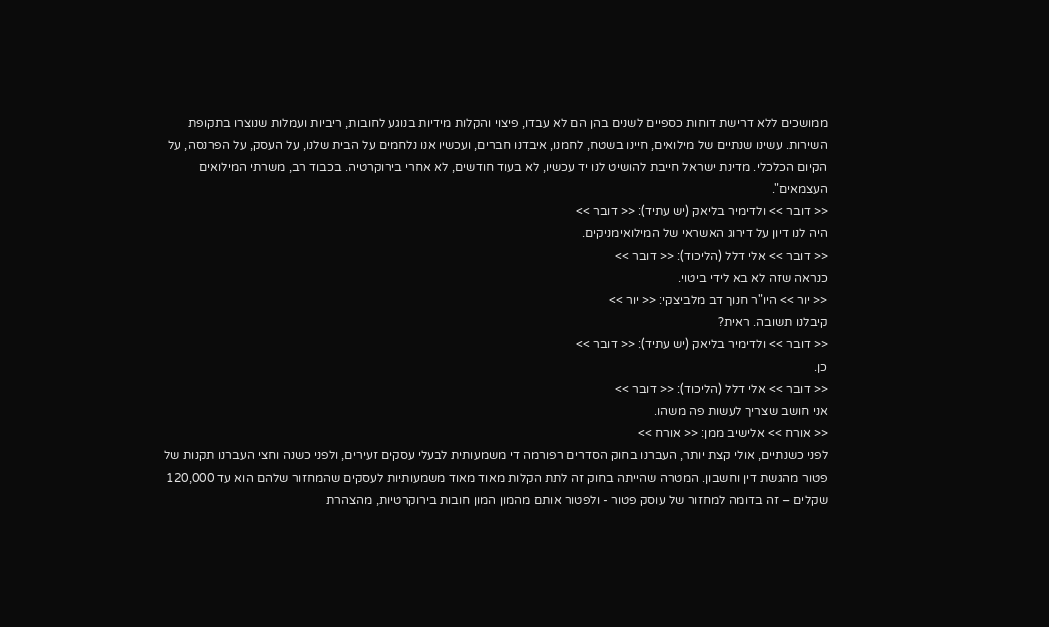ממושכים ללא דרישת דוחות כספיים לשנים בהן הם לא עבדו, פיצוי והקלות מידיות בנוגע לחובות, ריביות ועמלות שנוצרו בתקופת השירות. עשינו שנתיים של מילואים, חיינו בשטח, לחמנו, איבדנו חברים, ועכשיו אנו נלחמים על הבית שלנו, על העסק, על הפרנסה, על הקיום הכלכלי. מדינת ישראל חייבת להושיט לנו יד עכשיו, לא בעוד חודשים, לא אחרי בירוקרטיה. בכבוד רב, משרתי המילואים העצמאים".
<< דובר >> ולדימיר בליאק (יש עתיד): << דובר >>
היה לנו דיון על דירוג האשראי של המילואימניקים.
<< דובר >> אלי דלל (הליכוד): << דובר >>
כנראה שזה לא בא לידי ביטוי.
<< יור >> היו"ר חנוך דב מלביצקי: << יור >>
קיבלנו תשובה. ראית?
<< דובר >> ולדימיר בליאק (יש עתיד): << דובר >>
כן.
<< דובר >> אלי דלל (הליכוד): << דובר >>
אני חושב שצריך לעשות פה משהו.
<< אורח >> אלישיב ממן: << אורח >>
לפני כשנתיים, אולי קצת יותר, העברנו בחוק הסדרים רפורמה די משמעותית לבעלי עסקים זעירים, ולפני כשנה וחצי העברנו תקנות של פטור מהגשת דין וחשבון. המטרה שהייתה בחוק זה לתת הקלות מאוד מאוד משמעותיות לעסקים שהמחזור שלהם הוא עד 120,000 שקלים – זה בדומה למחזור של עוסק פטור - ולפטור אותם מהמון המון חובות בירוקרטיות, מהצהרת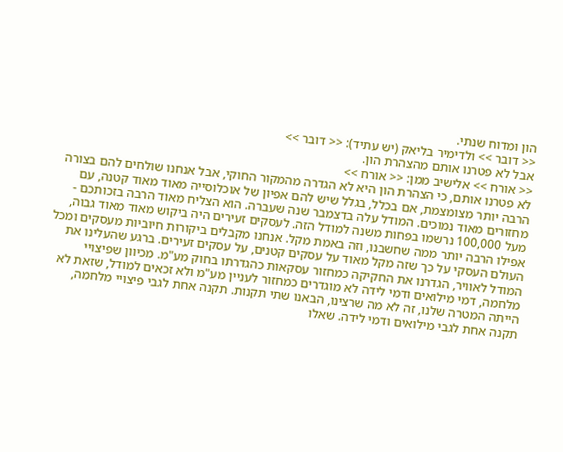הון ומדוח שנתי.
<< דובר >> ולדימיר בליאק (יש עתיד): << דובר >>
אבל לא פטרנו אותם מהצהרת הון.
<< אורח >> אלישיב ממן: << אורח >>
לא פטרנו אותם, כי הצהרת הון היא לא הגדרה מהמקור החוקי, אבל אנחנו שולחים להם בצורה הרבה יותר מצומצמת, אם בכלל, בגלל שיש להם אפיון של אוכלוסייה מאוד מאוד קטנה, עם מחזורים מאוד נמוכים. המודל עלה בדצמבר שנה שעברה. הוא הצליח מאוד הרבה בזכותכם - מעל 100,000 נרשמו בפחות משנה למודל הזה. לעסקים זעירים היה ביקוש מאוד מאוד גבוה, אפילו הרבה יותר ממה שחשבנו, וזה באמת מקל. אנחנו מקבלים ביקורות חיוביות מעסקים ומכל העולם העסקי על כך שזה מקל מאוד על עסקים קטנים, על עסקים זעירים. ברגע שהעלינו את המודל לאוויר, הגדרנו את החקיקה כמחזור עסקאות כהגדרתו בחוק מע"מ. מכיוון שפיצויי מלחמה, דמי מילואים ודמי לידה לא מוגדרים כמחזור לעניין מע"מ ולא זכאים למודל, שזאת לא הייתה המטרה שלנו, זה לא מה שרצינו, הבאנו שתי תקנות. תקנה אחת לגבי פיצויי מלחמה, תקנה אחת לגבי מילואים ודמי לידה. שאלו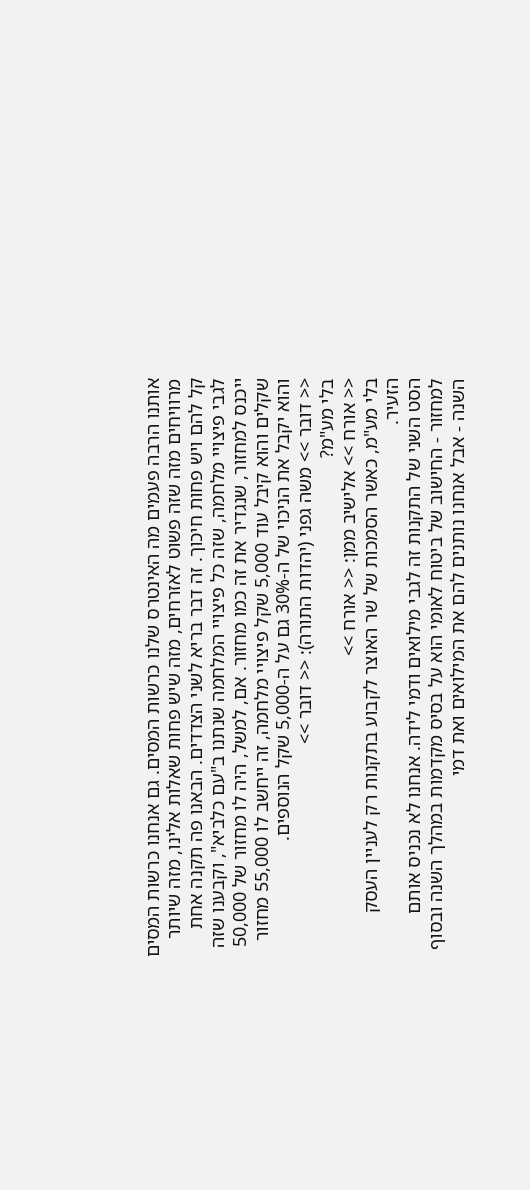אותנו הרבה פעמים מה האינטרס שלנו כרשות המסים. גם אנחנו כרשות המסים מרוויחים מזה שזה פשוט לאזרחים, מזה שיש פחות שאלות אלינו, מזה שיותר קל להם ויש פחות חיכוך. זה דבר בריא לשני הצדדים. הבאנו פה תקנה אחת לגבי פיצויי מלחמה, שזה כל פיצויי המלחמה שנתנו ב"עם כלביא", וקבענו שזה ייכנס למחזור, שנגדיר את זה כמו מחזור. אם, למשל, היה לו מחזור של 50,000 שקלים והוא קיבל עוד 5,000 שקל פיצויי מלחמה, זה ייחשב לו 55,000 מחזור והוא יקבל את הניכוי של ה-30% גם על ה-5,000 שקל הנוספים.
<< דובר >> משה גפני (יהדות התורה): << דובר >>
בלי מע"מ?
<< אורח >> אלישיב ממן: << אורח >>
בלי מע"מ, כאשר הסמכות של שר האוצר לקבוע בתקנות רק לעניין העסק הזעיר.
הסט השני של התקנות זה לגבי מילואים ודמי לידה. אנחנו לא נכניס אותם למחזור - החישוב של ביטוח לאומי הוא על בסיס מקדמות במהלך השנה ובסוף השנה - אבל אנחנו נותנים להם את המילואים ואת דמי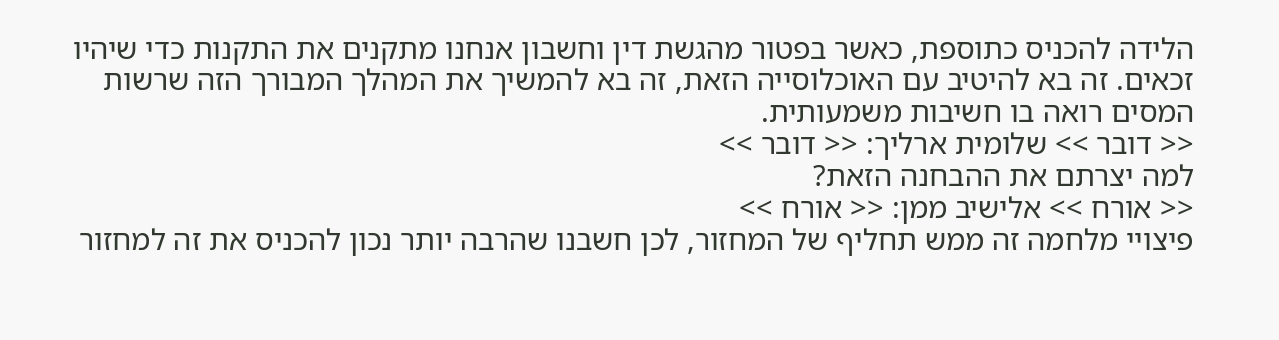הלידה להכניס כתוספת, כאשר בפטור מהגשת דין וחשבון אנחנו מתקנים את התקנות כדי שיהיו זכאים. זה בא להיטיב עם האוכלוסייה הזאת, זה בא להמשיך את המהלך המבורך הזה שרשות המסים רואה בו חשיבות משמעותית.
<< דובר >> שלומית ארליך: << דובר >>
למה יצרתם את ההבחנה הזאת?
<< אורח >> אלישיב ממן: << אורח >>
פיצויי מלחמה זה ממש תחליף של המחזור, לכן חשבנו שהרבה יותר נכון להכניס את זה למחזור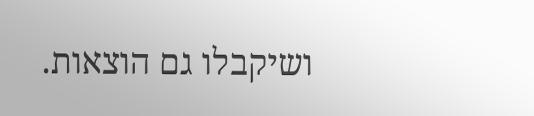ושיקבלו גם הוצאות.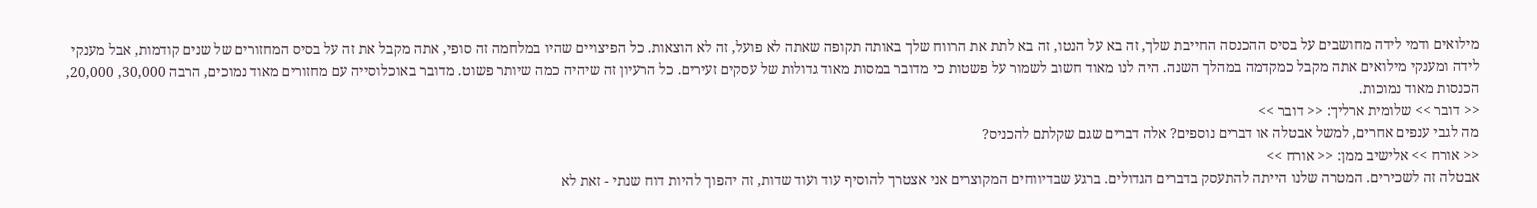מילואים ודמי לידה מחושבים על בסיס ההכנסה החייבת שלך, זה בא על הנטו, זה בא לתת את הרווח שלך באותה תקופה שאתה לא פועל, זה לא הוצאות. כל הפיצויים שהיו במלחמה זה סופי, אתה מקבל את זה על בסיס המחזורים של שנים קודמות, אבל מענקי לידה ומענקי מילואים אתה מקבל כמקדמה במהלך השנה. היה לנו מאוד חשוב לשמור על פשטות כי מדובר במסות מאוד גדולות של עסקים זעירים. כל הרעיון זה שיהיה כמה שיותר פשוט. מדובר באוכלוסייה עם מחזורים מאוד נמוכים, הרבה 30,000, 20,000, הכנסות מאוד נמוכות.
<< דובר >> שלומית ארליך: << דובר >>
מה לגבי ענפים אחרים, למשל אבטלה או דברים נוספים? אלה דברים שגם שקלתם להכניס?
<< אורח >> אלישיב ממן: << אורח >>
אבטלה זה לשכירים. המטרה שלנו הייתה להתעסק בדברים הגדולים. ברגע שבדיווחים המקוצרים אני אצטרך להוסיף עוד ועוד שדות, זה יהפוך להיות דוח שנתי - זאת לא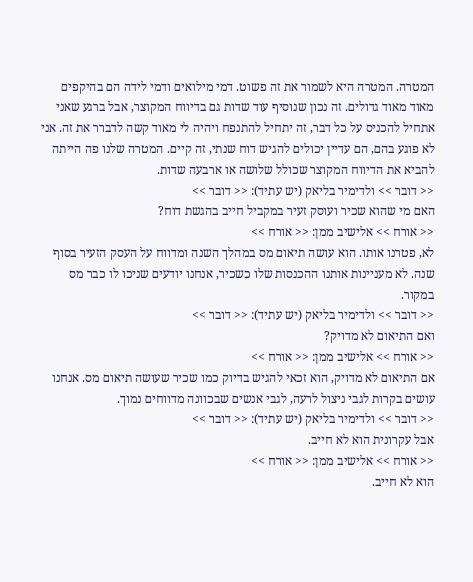המטרה. המטרה היא לשמור את זה פשוט. דמי מילואים ודמי לידה הם בהיקפים מאוד מאוד גדולים. זה נכון שנוסיף עוד שדות גם בדיווח המקוצר, אבל ברגע שאני אתחיל להכניס על כל דבר, זה יתחיל להתנפח ויהיה לי מאוד קשה לדברר את זה. אני לא פוגע בהם, הם עדיין יכולים להגיש דוח שנתי, זה קיים. המטרה שלנו פה הייתה להביא את הדיווח המקוצר שכולל שלושה או ארבעה שדות.
<< דובר >> ולדימיר בליאק (יש עתיד): << דובר >>
האם מי שהוא שכיר ועוסק זעיר במקביל חייב בהגשת דוח?
<< אורח >> אלישיב ממן: << אורח >>
לא, פטרנו אותו. הוא עושה תיאום מס במהלך השנה ומדווח על העסק הזעיר בסוף שנה. לא מעניינות אותנו ההכנסות שלו כשכיר, אנחנו יודעים שניכו לו כבר מס במקור.
<< דובר >> ולדימיר בליאק (יש עתיד): << דובר >>
ואם התיאום לא מדויק?
<< אורח >> אלישיב ממן: << אורח >>
אם התיאום לא מדויק, הוא זכאי להגיש בדיוק כמו שכיר שעושה תיאום מס. אנחנו עושים בקרות לגבי ניצול לרעה, לגבי אנשים שבכוונה מדווחים נמוך.
<< דובר >> ולדימיר בליאק (יש עתיד): << דובר >>
אבל עקרונית הוא לא חייב.
<< אורח >> אלישיב ממן: << אורח >>
הוא לא חייב.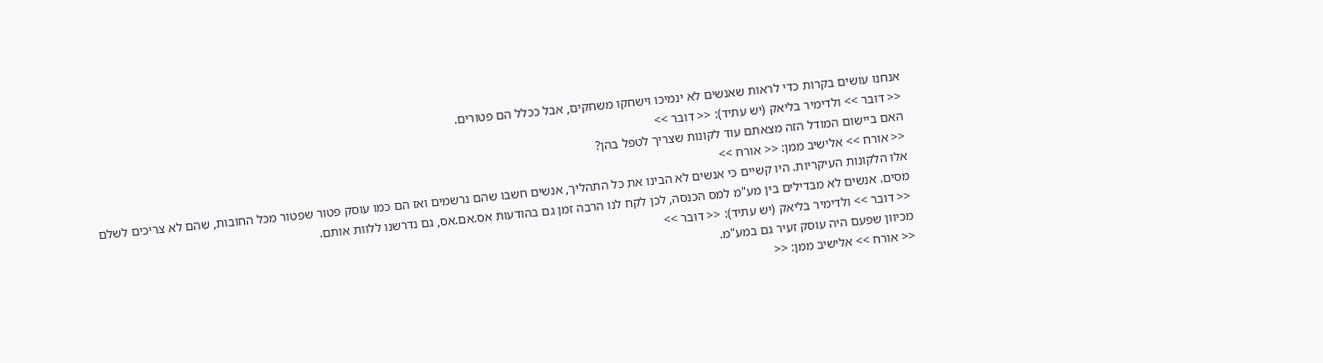אנחנו עושים בקרות כדי לראות שאנשים לא ינמיכו וישחקו משחקים, אבל ככלל הם פטורים.
<< דובר >> ולדימיר בליאק (יש עתיד): << דובר >>
האם ביישום המודל הזה מצאתם עוד לקונות שצריך לטפל בהן?
<< אורח >> אלישיב ממן: << אורח >>
אלו הלקונות העיקריות. היו קשיים כי אנשים לא הבינו את כל התהליך, אנשים חשבו שהם נרשמים ואז הם כמו עוסק פטור שפטור מכל החובות, שהם לא צריכים לשלם מסים. אנשים לא מבדילים בין מע"מ למס הכנסה, לכן לקח לנו הרבה זמן גם בהודעות אס.אם.אס, גם נדרשנו ללוות אותם.
<< דובר >> ולדימיר בליאק (יש עתיד): << דובר >>
מכיוון שפעם היה עוסק זעיר גם במע"מ.
<< אורח >> אלישיב ממן: <<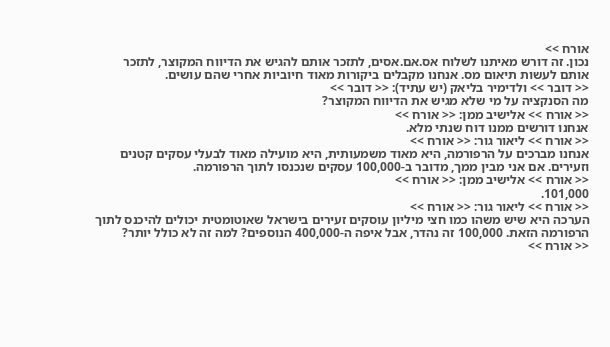אורח >>
נכון. זה דורש מאיתנו לשלוח אס.אם.אסים, לתזכר אותם להגיש את הדיווח המקוצר, לתזכר אותם לעשות תיאום מס. אנחנו מקבלים ביקורות מאוד חיוביות אחרי שהם עושים.
<< דובר >> ולדימיר בליאק (יש עתיד): << דובר >>
מה הסנקציה על מי שלא מגיש את הדיווח המקוצר?
<< אורח >> אלישיב ממן: << אורח >>
אנחנו דורשים ממנו דוח שנתי מלא.
<< אורח >> ליאור גור: << אורח >>
אנחנו מברכים על הרפורמה, היא מאוד משמעותית, היא מועילה מאוד לבעלי עסקים קטנים וזעירים. אם אני מבין ממך, מדובר ב-100,000 עסקים שנכנסו לתוך הרפורמה.
<< אורח >> אלישיב ממן: << אורח >>
101,000.
<< אורח >> ליאור גור: << אורח >>
הערכה היא שיש משהו כמו חצי מיליון עוסקים זעירים בישראל שאוטומטית יכולים להיכנס לתוך הרפורמה הזאת. 100,000 זה נהדר, אבל איפה ה-400,000 הנוספים? למה זה לא כולל יותר?
<< אורח >>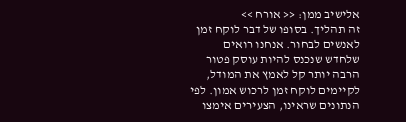אלישיב ממן: << אורח >>
זה תהליך. בסופו של דבר לוקח זמן לאנשים לבחור. אנחנו רואים שלחדש שנכנס להיות עוסק פטור הרבה יותר קל לאמץ את המודל, לקיימים לוקח זמן לרכוש אמון. לפי הנתונים שראינו, הצעירים אימצו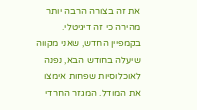את זה בצורה הרבה יותר מהירה כי זה דיגיטלי. בקמפיין החדש, שאני מקווה שיעלה בחודש הבא, נפנה לאוכלוסיות שפחות אימצו את המודל. המגזר החרדי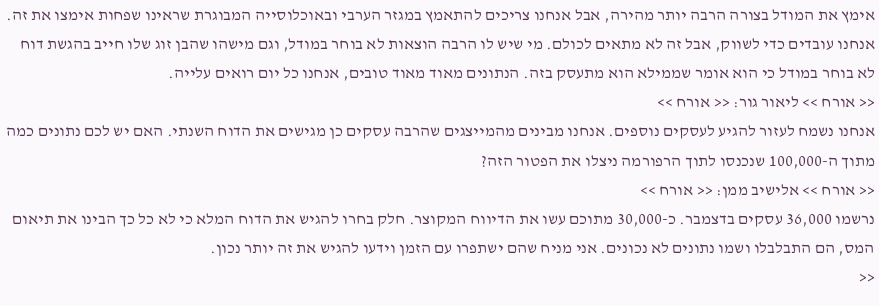אימץ את המודל בצורה הרבה יותר מהירה, אבל אנחנו צריכים להתאמץ במגזר הערבי ובאוכלוסייה המבוגרת שראינו שפחות אימצו את זה. אנחנו עובדים כדי לשווק, אבל זה לא מתאים לכולם. מי שיש לו הרבה הוצאות לא בוחר במודל, וגם מישהו שהבן זוג שלו חייב בהגשת דוח לא בוחר במודל כי הוא אומר שממילא הוא מתעסק בזה. הנתונים מאוד מאוד טובים, אנחנו כל יום רואים עלייה.
<< אורח >> ליאור גור: << אורח >>
אנחנו נשמח לעזור להגיע לעסקים נוספים. אנחנו מבינים מהמייצגים שהרבה עסקים כן מגישים את הדוח השנתי. האם יש לכם נתונים כמה מתוך ה-100,000 שנכנסו לתוך הרפורמה ניצלו את הפטור הזה?
<< אורח >> אלישיב ממן: << אורח >>
נרשמו 36,000 עסקים בדצמבר. כ-30,000 מתוכם עשו את הדיווח המקוצר. חלק בחרו להגיש את הדוח המלא כי לא כל כך הבינו את תיאום המס, הם התבלבלו ושמו נתונים לא נכונים. אני מניח שהם ישתפרו עם הזמן וידעו להגיש את זה יותר נכון.
<<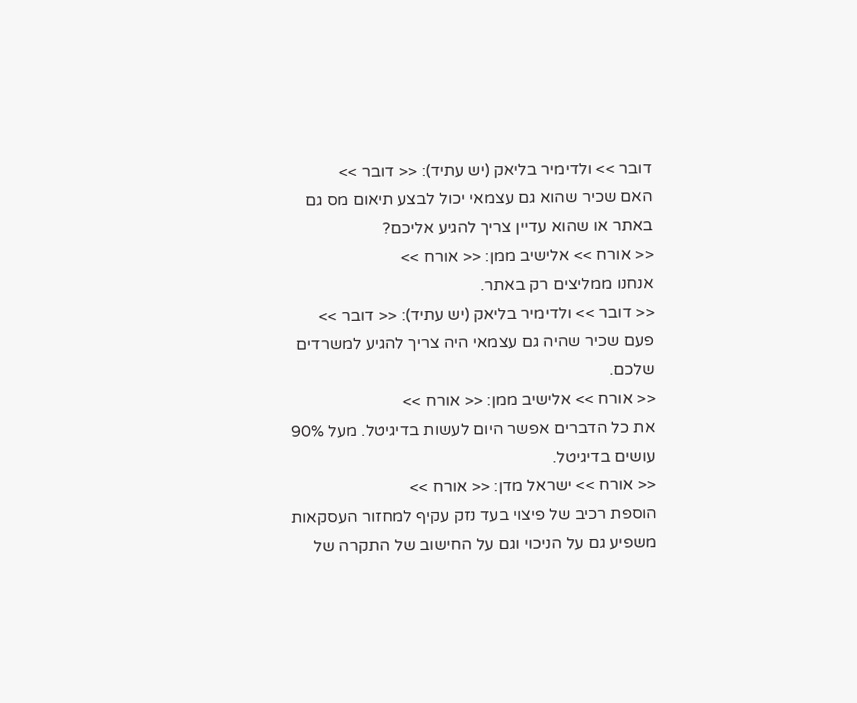דובר >> ולדימיר בליאק (יש עתיד): << דובר >>
האם שכיר שהוא גם עצמאי יכול לבצע תיאום מס גם באתר או שהוא עדיין צריך להגיע אליכם?
<< אורח >> אלישיב ממן: << אורח >>
אנחנו ממליצים רק באתר.
<< דובר >> ולדימיר בליאק (יש עתיד): << דובר >>
פעם שכיר שהיה גם עצמאי היה צריך להגיע למשרדים שלכם.
<< אורח >> אלישיב ממן: << אורח >>
את כל הדברים אפשר היום לעשות בדיגיטל. מעל 90% עושים בדיגיטל.
<< אורח >> ישראל מדן: << אורח >>
הוספת רכיב של פיצוי בעד נזק עקיף למחזור העסקאות משפיע גם על הניכוי וגם על החישוב של התקרה של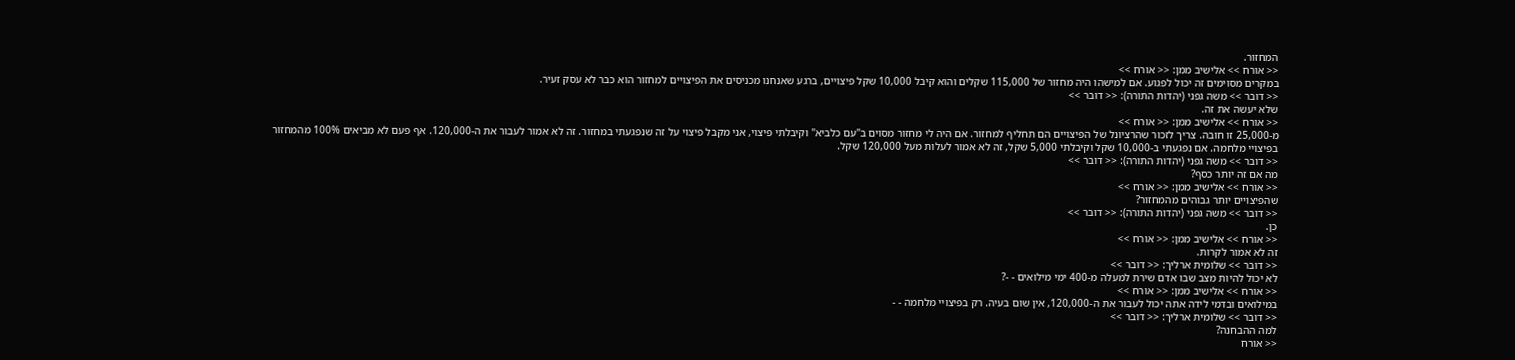המחזור.
<< אורח >> אלישיב ממן: << אורח >>
במקרים מסוימים זה יכול לפגוע. אם למישהו היה מחזור של 115,000 שקלים והוא קיבל 10,000 שקל פיצויים, ברגע שאנחנו מכניסים את הפיצויים למחזור הוא כבר לא עסק זעיר.
<< דובר >> משה גפני (יהדות התורה): << דובר >>
שלא יעשה את זה.
<< אורח >> אלישיב ממן: << אורח >>
מ-25,000 זו חובה. צריך לזכור שהרציונל של הפיצויים הם תחליף למחזור. אם היה לי מחזור מסוים ב"עם כלביא" וקיבלתי פיצוי, אני מקבל פיצוי על זה שנפגעתי במחזור. זה לא אמור לעבור את ה-120,000. אף פעם לא מביאים 100% מהמחזור בפיצויי מלחמה. אם נפגעתי ב-10,000 שקל וקיבלתי 5,000 שקל, זה לא אמור לעלות מעל 120,000 שקל.
<< דובר >> משה גפני (יהדות התורה): << דובר >>
מה אם זה יותר כסף?
<< אורח >> אלישיב ממן: << אורח >>
שהפיצויים יותר גבוהים מהמחזור?
<< דובר >> משה גפני (יהדות התורה): << דובר >>
כן.
<< אורח >> אלישיב ממן: << אורח >>
זה לא אמור לקרות.
<< דובר >> שלומית ארליך: << דובר >>
לא יכול להיות מצב שבו אדם שירת למעלה מ-400 ימי מילואים - -?
<< אורח >> אלישיב ממן: << אורח >>
במילואים ובדמי לידה אתה יכול לעבור את ה-120,000, אין שום בעיה. רק בפיצויי מלחמה - -
<< דובר >> שלומית ארליך: << דובר >>
למה ההבחנה?
<< אורח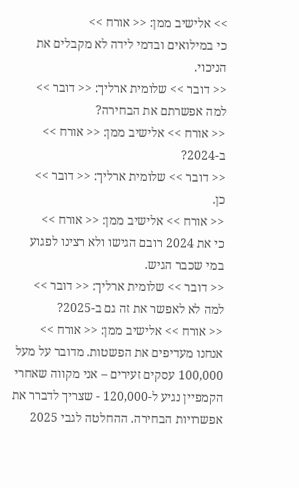>> אלישיב ממן: << אורח >>
כי במילואים ובדמי לידה לא מקבלים את הניכוי.
<< דובר >> שלומית ארליך: << דובר >>
למה אפשרתם את הבחירה?
<< אורח >> אלישיב ממן: << אורח >>
ב-2024?
<< דובר >> שלומית ארליך: << דובר >>
כן.
<< אורח >> אלישיב ממן: << אורח >>
כי את 2024 רובם הגישו ולא רצינו לפגוע במי שכבר הגיש.
<< דובר >> שלומית ארליך: << דובר >>
למה לא לאפשר את זה גם ב-2025?
<< אורח >> אלישיב ממן: << אורח >>
אנחנו מעדיפים את הפשטות. מדובר על מעל 100,000 עסקים זעירים – אני מקווה שאחרי הקמפיין נגיע ל-120,000 - שצריך לדברר את אפשרויות הבחירה. ההחלטה לגבי 2025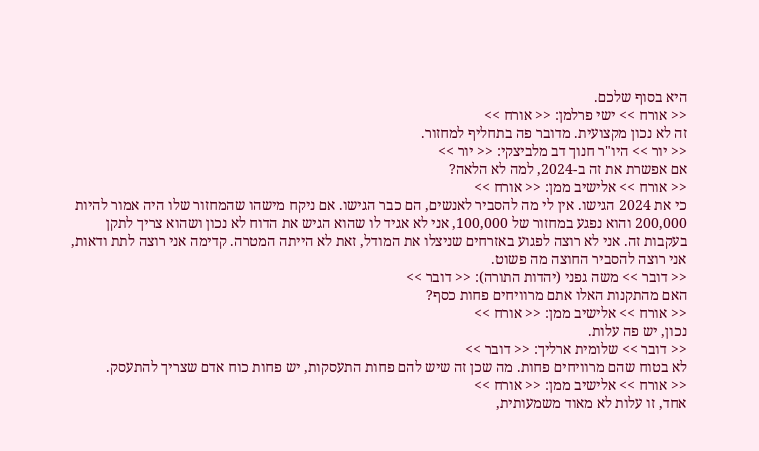היא בסוף שלכם.
<< אורח >> ישי פרלמן: << אורח >>
זה לא נכון מקצועית. מדובר פה בתחליף למחזור.
<< יור >> היו"ר חנוך דב מלביצקי: << יור >>
אם אפשרת את זה ב-2024, למה לא הלאה?
<< אורח >> אלישיב ממן: << אורח >>
כי את 2024 הגישו. אין לי מה להסביר לאנשים, הם כבר הגישו. אם ניקח מישהו שהמחזור שלו היה אמור להיות 200,000 והוא נפגע במחזור של 100,000, אני לא אגיד לו שהוא הגיש את הדוח לא נכון ושהוא צריך לתקן בעקבות זה. אני לא רוצה לפגוע באזרחים שניצלו את המודל, זאת לא הייתה המטרה. קדימה אני רוצה לתת ודאות, אני רוצה להסביר החוצה מה פשוט.
<< דובר >> משה גפני (יהדות התורה): << דובר >>
האם מהתקנות האלו אתם מרוויחים פחות כסף?
<< אורח >> אלישיב ממן: << אורח >>
נכון, יש פה עלות.
<< דובר >> שלומית ארליך: << דובר >>
לא בטוח שהם מרוויחים פחות. מה שכן זה שיש להם פחות התעסקות, יש פחות כוח אדם שצריך להתעסק.
<< אורח >> אלישיב ממן: << אורח >>
אחד, זו עלות לא מאוד משמעותית,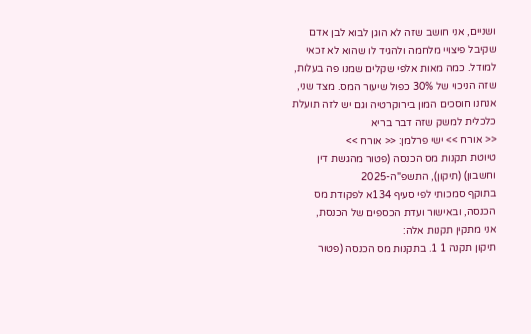ושניים, אני חושב שזה לא הוגן לבוא לבן אדם שקיבל פיצויי מלחמה ולהגיד לו שהוא לא זכאי למודל. כמה מאות אלפי שקלים שמנו פה בעלות, שזה הניכוי של 30% כפול שיעור המס. מצד שני, אנחנו חוסכים המון בירוקרטיה וגם יש לזה תועלת כלכלית למשק שזה דבר בריא
<< אורח >> ישי פרלמן: << אורח >>
טיוטת תקנות מס הכנסה (פטור מהגשת דין וחשבון) (תיקון), התשפ"ה-2025
בתוקף סמכותי לפי סעיף 134א לפקודת מס הכנסה, ובאישור ועדת הכספים של הכנסת,
אני מתקין תקנות אלה:
תיקון תקנה 1 1. בתקנות מס הכנסה (פטור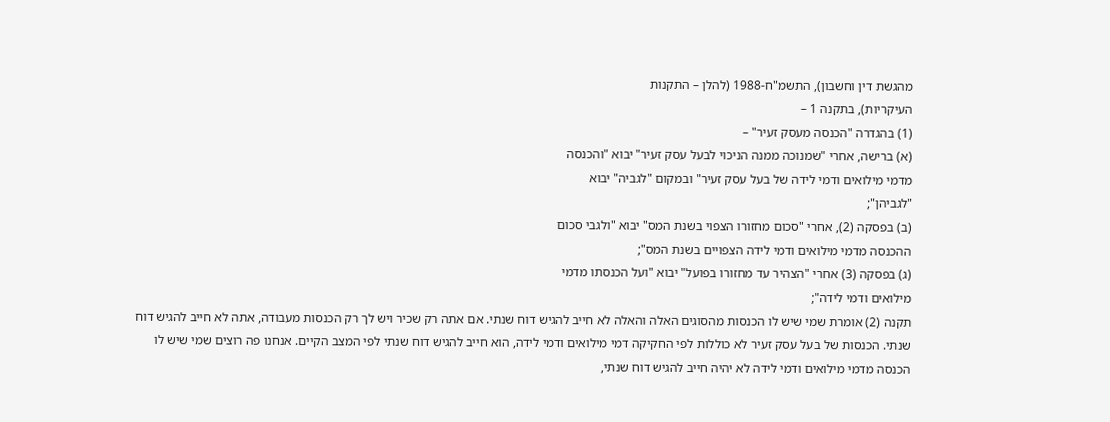מהגשת דין וחשבון), התשמ"ח-1988 (להלן – התקנות
העיקריות), בתקנה 1 –
(1) בהגדרה "הכנסה מעסק זעיר" –
(א) ברישה, אחרי "שמנוכה ממנה הניכוי לבעל עסק זעיר" יבוא "והכנסה
מדמי מילואים ודמי לידה של בעל עסק זעיר" ובמקום "לגביה" יבוא
"לגביהן";
(ב) בפסקה (2), אחרי "סכום מחזורו הצפוי בשנת המס" יבוא "ולגבי סכום
ההכנסה מדמי מילואים ודמי לידה הצפויים בשנת המס";
(ג) בפסקה (3) אחרי "הצהיר עד מחזורו בפועל" יבוא "ועל הכנסתו מדמי
מילואים ודמי לידה";
תקנה (2) אומרת שמי שיש לו הכנסות מהסוגים האלה והאלה לא חייב להגיש דוח שנתי. אם אתה רק שכיר ויש לך רק הכנסות מעבודה, אתה לא חייב להגיש דוח שנתי. הכנסות של בעל עסק זעיר לא כוללות לפי החקיקה דמי מילואים ודמי לידה, הוא חייב להגיש דוח שנתי לפי המצב הקיים. אנחנו פה רוצים שמי שיש לו הכנסה מדמי מילואים ודמי לידה לא יהיה חייב להגיש דוח שנתי,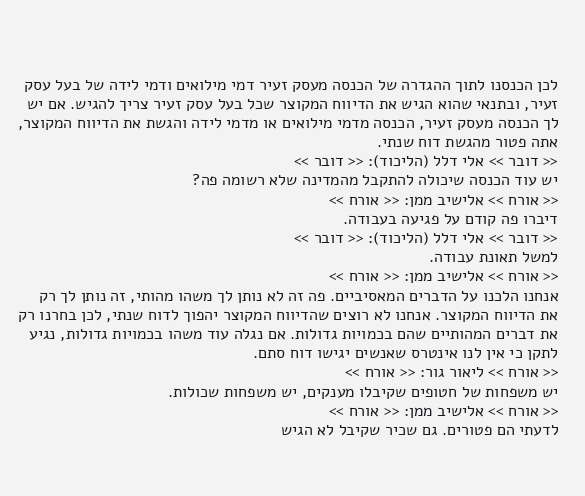לכן הכנסנו לתוך ההגדרה של הכנסה מעסק זעיר דמי מילואים ודמי לידה של בעל עסק זעיר, ובתנאי שהוא הגיש את הדיווח המקוצר שכל בעל עסק זעיר צריך להגיש. אם יש לך הכנסה מעסק זעיר, הכנסה מדמי מילואים או מדמי לידה והגשת את הדיווח המקוצר, אתה פטור מהגשת דוח שנתי.
<< דובר >> אלי דלל (הליכוד): << דובר >>
יש עוד הכנסה שיכולה להתקבל מהמדינה שלא רשומה פה?
<< אורח >> אלישיב ממן: << אורח >>
דיברו פה קודם על פגיעה בעבודה.
<< דובר >> אלי דלל (הליכוד): << דובר >>
למשל תאונת עבודה.
<< אורח >> אלישיב ממן: << אורח >>
אנחנו הלכנו על הדברים המאסיביים. פה זה לא נותן לך משהו מהותי, זה נותן לך רק את הדיווח המקוצר. אנחנו לא רוצים שהדיווח המקוצר יהפוך לדוח שנתי, לכן בחרנו רק את דברים המהותיים שהם בכמויות גדולות. אם נגלה עוד משהו בכמויות גדולות, נגיע לתקן כי אין לנו אינטרס שאנשים יגישו דוח סתם.
<< אורח >> ליאור גור: << אורח >>
יש משפחות של חטופים שקיבלו מענקים, יש משפחות שכולות.
<< אורח >> אלישיב ממן: << אורח >>
לדעתי הם פטורים. גם שכיר שקיבל לא הגיש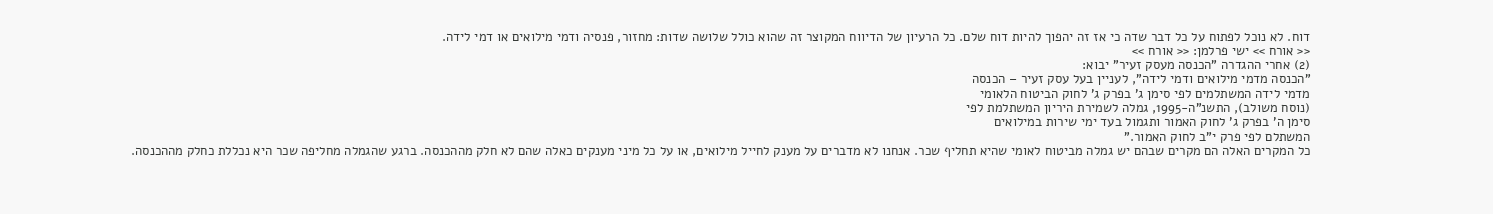דוח. לא נוכל לפתוח על כל דבר שדה כי אז זה יהפוך להיות דוח שלם. כל הרעיון של הדיווח המקוצר זה שהוא כולל שלושה שדות: מחזור, פנסיה ודמי מילואים או דמי לידה.
<< אורח >> ישי פרלמן: << אורח >>
(2) אחרי ההגדרה "הכנסה מעסק זעיר" יבוא:
"הכנסה מדמי מילואים ודמי לידה", לעניין בעל עסק זעיר – הכנסה
מדמי לידה המשתלמים לפי סימן ג' בפרק ג' לחוק הביטוח הלאומי
(נוסח משולב), התשנ"ה-1995, גמלה לשמירת היריון המשתלמת לפי
סימן ה' בפרק ג' לחוק האמור ותגמול בעד ימי שירות במילואים
המשתלם לפי פרק י"ב לחוק האמור."
כל המקרים האלה הם מקרים שבהם יש גמלה מביטוח לאומי שהיא תחליף שכר. אנחנו לא מדברים על מענק לחייל מילואים, או על כל מיני מענקים כאלה שהם לא חלק מההכנסה. ברגע שהגמלה מחליפה שכר היא נכללת כחלק מההכנסה.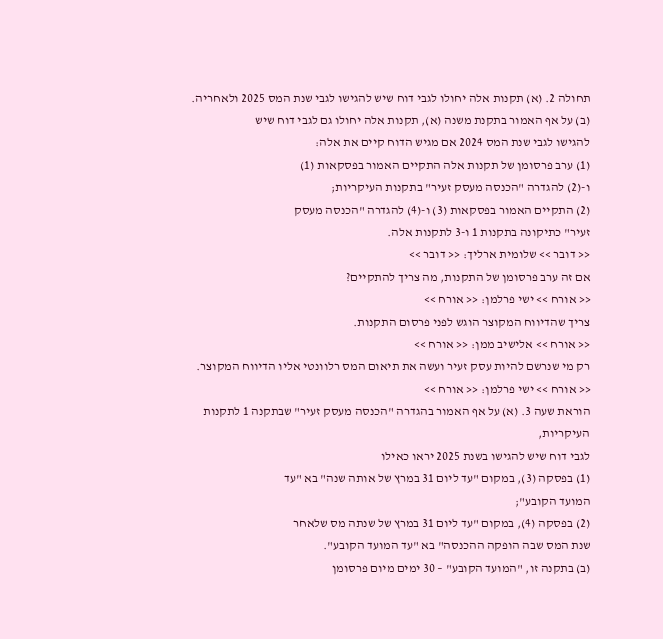תחולה 2. (א) תקנות אלה יחולו לגבי דוח שיש להגישו לגבי שנת המס 2025 ולאחריה.
(ב) על אף האמור בתקנת משנה (א), תקנות אלה יחולו גם לגבי דוח שיש
להגישו לגבי שנת המס 2024 אם מגיש הדוח קיים את אלה:
(1) ערב פרסומן של תקנות אלה התקיים האמור בפסקאות (1)
ו-(2) להגדרה "הכנסה מעסק זעיר" בתקנות העיקריות;
(2) התקיים האמור בפסקאות (3) ו-(4) להגדרה "הכנסה מעסק
זעיר" כתיקונה בתקנות 1 ו-3 לתקנות אלה.
<< דובר >> שלומית ארליך: << דובר >>
אם זה ערב פרסומן של התקנות, מה צריך להתקיים?
<< אורח >> ישי פרלמן: << אורח >>
צריך שהדיווח המקוצר הוגש לפני פרסום התקנות.
<< אורח >> אלישיב ממן: << אורח >>
רק מי שנרשם להיות עסק זעיר ועשה את תיאום המס רלוונטי אליו הדיווח המקוצר.
<< אורח >> ישי פרלמן: << אורח >>
הוראת שעה 3. (א) על אף האמור בהגדרה "הכנסה מעסק זעיר" שבתקנה 1 לתקנות העיקריות,
לגבי דוח שיש להגישו בשנת 2025 יראו כאילו
(1) בפסקה (3), במקום "עד ליום 31 במרץ של אותה שנה" בא "עד
המועד הקובע";
(2) בפסקה (4), במקום "עד ליום 31 במרץ של שנתה מס שלאחר
שנת המס שבה הופקה ההכנסה" בא "עד המועד הקובע".
(ב) בתקנה זו, "המועד הקובע" – 30 ימים מיום פרסומן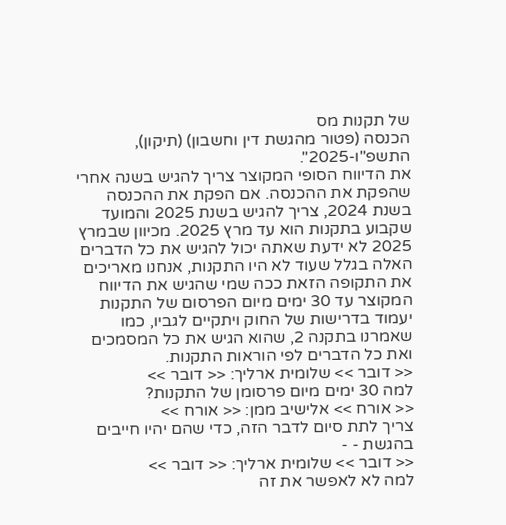של תקנות מס
הכנסה (פטור מהגשת דין וחשבון) (תיקון), התשפ"ו-2025".
את הדיווח הסופי המקוצר צריך להגיש בשנה אחרי שהפקת את ההכנסה. אם הפקת את ההכנסה בשנת 2024, צריך להגיש בשנת 2025 והמועד שקבוע בתקנות הוא עד מרץ 2025. מכיוון שבמרץ 2025 לא ידעת שאתה יכול להגיש את כל הדברים האלה בגלל שעוד לא היו התקנות, אנחנו מאריכים את התקופה הזאת ככה שמי שהגיש את הדיווח המקוצר עד 30 ימים מיום הפרסום של התקנות יעמוד בדרישות של החוק ויתקיים לגביו, כמו שאמרנו בתקנה 2, שהוא הגיש את כל המסמכים ואת כל הדברים לפי הוראות התקנות.
<< דובר >> שלומית ארליך: << דובר >>
למה 30 ימים מיום פרסומן של התקנות?
<< אורח >> אלישיב ממן: << אורח >>
צריך לתת סיום לדבר הזה, כדי שהם יהיו חייבים בהגשת - -
<< דובר >> שלומית ארליך: << דובר >>
למה לא לאפשר את זה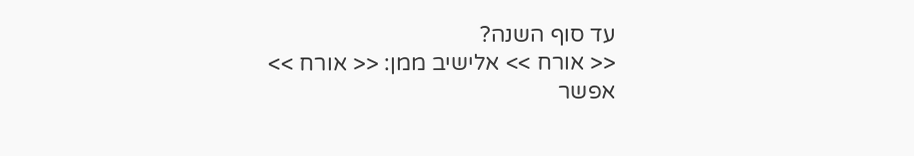עד סוף השנה?
<< אורח >> אלישיב ממן: << אורח >>
אפשר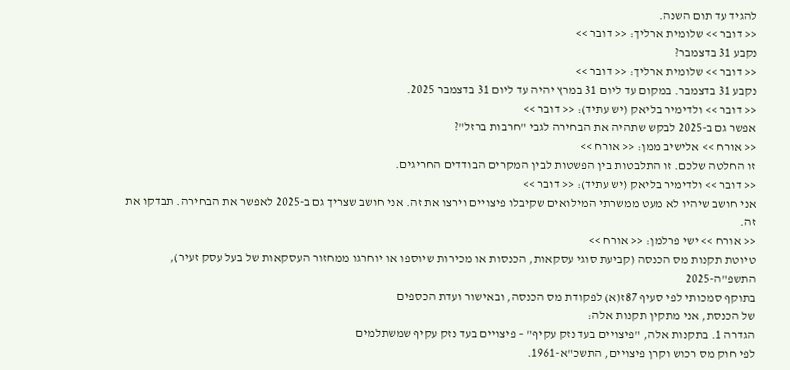להגיד עד תום השנה.
<< דובר >> שלומית ארליך: << דובר >>
נקבע 31 בדצמבר?
<< דובר >> שלומית ארליך: << דובר >>
נקבע 31 בדצמבר. במקום עד ליום 31 במרץ יהיה עד ליום 31 בדצמבר 2025.
<< דובר >> ולדימיר בליאק (יש עתיד): << דובר >>
אפשר גם ב-2025 לבקש שתהיה את הבחירה לגבי "חרבות ברזל"?
<< אורח >> אלישיב ממן: << אורח >>
זו החלטה שלכם. זו התלבטות בין הפשטות לבין המקרים הבודדים החריגים.
<< דובר >> ולדימיר בליאק (יש עתיד): << דובר >>
אני חושב שיהיו לא מעט ממשרתי המילואים שקיבלו פיצויים וירצו את זה. אני חושב שצריך גם ב-2025 לאפשר את הבחירה. תבדקו את זה.
<< אורח >> ישי פרלמן: << אורח >>
טיוטת תקנות מס הכנסה (קביעת סוגי עסקאות, הכנסות או מכירות שיוספו או יוחרגו ממחזור העסקאות של בעל עסק זעיר), התשפ"ה-2025
בתוקף סמכותי לפי סעיף 87ז(א) לפקודת מס הכנסה, ובאישור ועדת הכספים
של הכנסת, אני מתקין תקנות אלה:
הגדרה 1. בתקנות אלה, "פיצויים בעד נזק עקיף" – פיצויים בעד נזק עקיף שמשתלמים
לפי חוק מס רכוש וקרן פיצויים, התשכ"א-1961.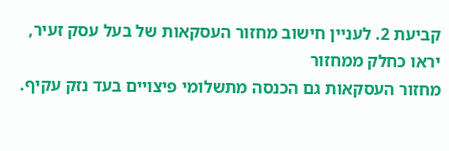קביעת 2. לעניין חישוב מחזור העסקאות של בעל עסק זעיר, יראו כחלק ממחזור
מחזור העסקאות גם הכנסה מתשלומי פיצויים בעד נזק עקיף.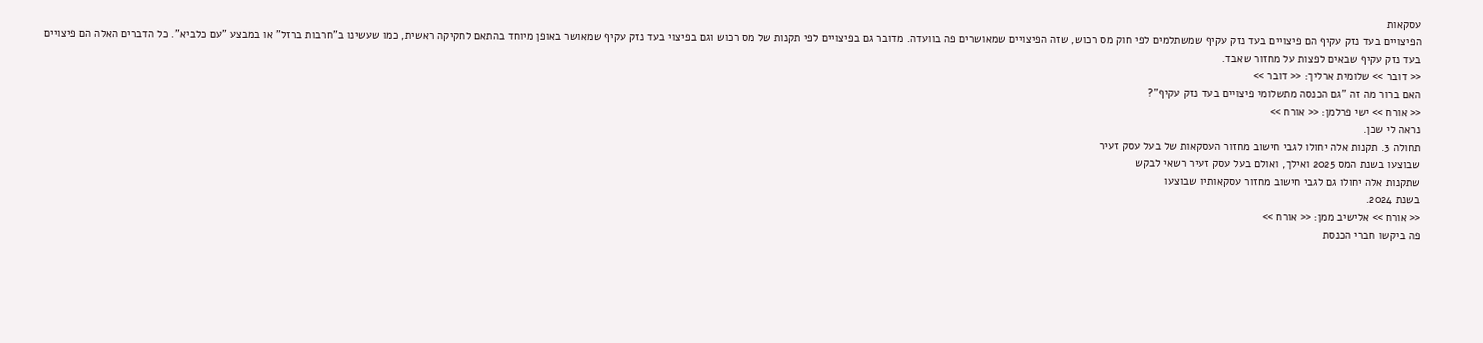עסקאות
הפיצויים בעד נזק עקיף הם פיצויים בעד נזק עקיף שמשתלמים לפי חוק מס רכוש, שזה הפיצויים שמאושרים פה בוועדה. מדובר גם בפיצויים לפי תקנות של מס רכוש וגם בפיצוי בעד נזק עקיף שמאושר באופן מיוחד בהתאם לחקיקה ראשית, כמו שעשינו ב"חרבות ברזל" או במבצע "עם כלביא". כל הדברים האלה הם פיצויים בעד נזק עקיף שבאים לפצות על מחזור שאבד.
<< דובר >> שלומית ארליך: << דובר >>
האם ברור מה זה "גם הכנסה מתשלומי פיצויים בעד נזק עקיף"?
<< אורח >> ישי פרלמן: << אורח >>
נראה לי שכן.
תחולה 3. תקנות אלה יחולו לגבי חישוב מחזור העסקאות של בעל עסק זעיר
שבוצעו בשנת המס 2025 ואילך, ואולם בעל עסק זעיר רשאי לבקש
שתקנות אלה יחולו גם לגבי חישוב מחזור עסקאותיו שבוצעו
בשנת 2024.
<< אורח >> אלישיב ממן: << אורח >>
פה ביקשו חברי הכנסת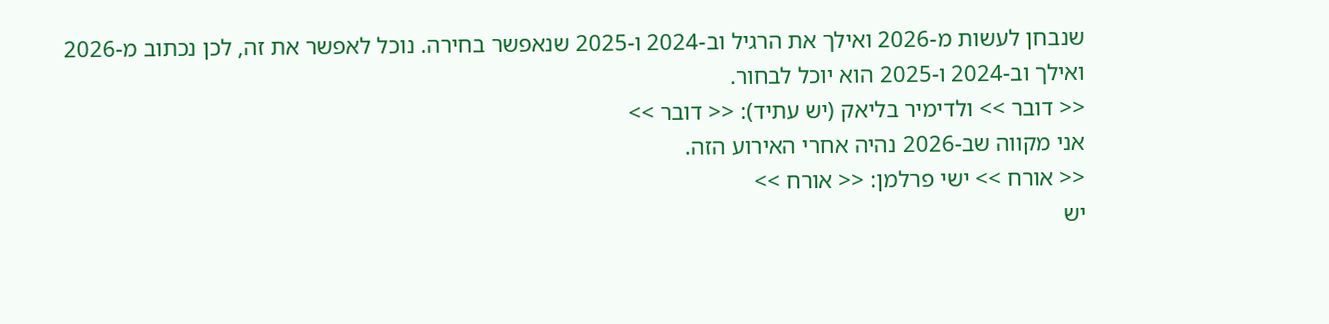שנבחן לעשות מ-2026 ואילך את הרגיל וב-2024 ו-2025 שנאפשר בחירה. נוכל לאפשר את זה, לכן נכתוב מ-2026 ואילך וב-2024 ו-2025 הוא יוכל לבחור.
<< דובר >> ולדימיר בליאק (יש עתיד): << דובר >>
אני מקווה שב-2026 נהיה אחרי האירוע הזה.
<< אורח >> ישי פרלמן: << אורח >>
יש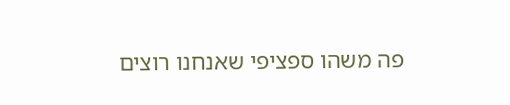פה משהו ספציפי שאנחנו רוצים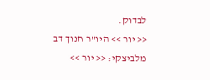לבדוק.
<< יור >> היו"ר חנוך דב מלביצקי: << יור >>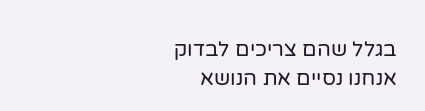בגלל שהם צריכים לבדוק אנחנו נסיים את הנושא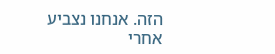הזה. אנחנו נצביע אחרי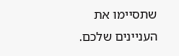שתסיימו את העניינים שלכם.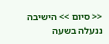<< סיום >> הישיבה ננעלה בשעה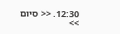12:30. << סיום >>